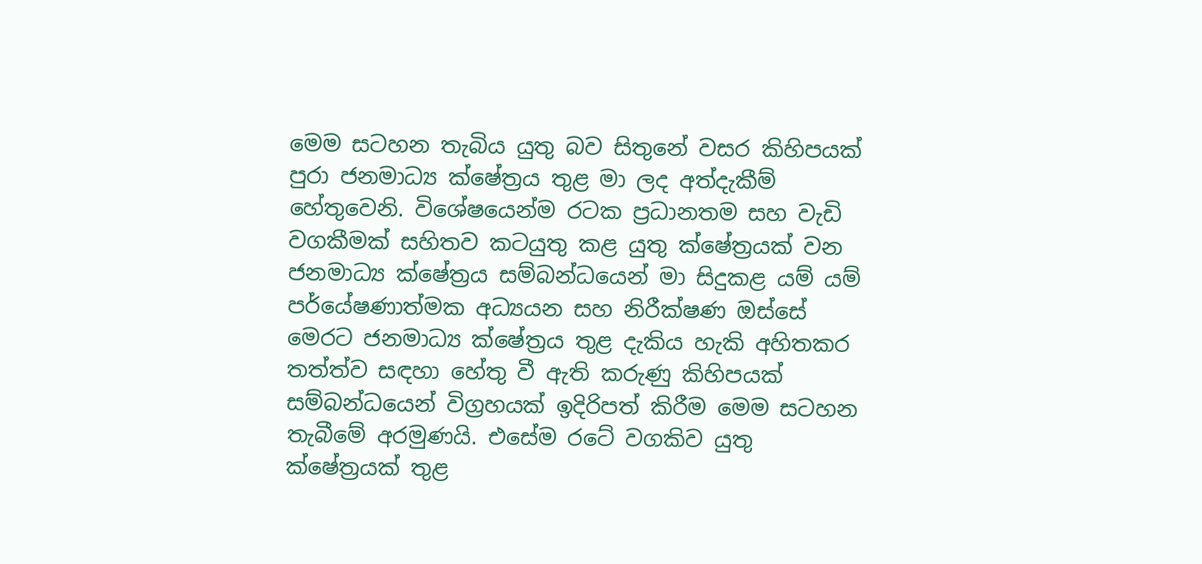මෙම සටහන තැබිය යුතු බව සිතුනේ වසර කිහිපයක් පුරා ජනමාධ්‍ය ක්ෂේත්‍රය තුළ මා ලද අත්දැකීම් හේතුවෙනි. විශේෂයෙන්ම රටක ප්‍රධානතම සහ වැඩි වගකීමක් සහිතව කටයුතු කළ යුතු ක්ෂේත්‍රයක් වන ජනමාධ්‍ය ක්ෂේත්‍රය සම්බන්ධයෙන් මා සිදුකළ යම් යම් පර්යේෂණාත්මක අධ්‍යයන සහ නිරීක්ෂණ ඔස්සේ මෙරට ජනමාධ්‍ය ක්ෂේත්‍රය තුළ දැකිය හැකි අහිතකර තත්ත්ව සඳහා හේතු වී ඇති කරුණු කිහිපයක් සම්බන්ධයෙන් විග්‍රහයක් ඉදිරිපත් කිරීම මෙම සටහන තැබීමේ අරමුණයි. එසේම රටේ වගකිව යුතු ක්ෂේත්‍රයක් තුළ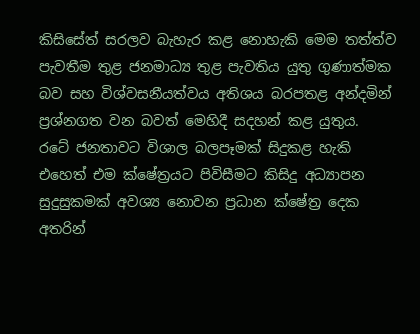කිසිසේත් සරලව බැහැර කළ නොහැකි මෙම තත්ත්ව පැවතීම තුළ ජනමාධ්‍ය තුළ පැවතිය යුතු ගුණාත්මක බව සහ විශ්වසනීයත්වය අතිශය බරපතළ අන්දමින් ප්‍රශ්නගත වන බවත් මෙහිදී සදහන් කළ යුතුය.
රටේ ජනතාවට විශාල බලපෑමක් සිදුකළ හැකි එහෙත් එම ක්ෂේත්‍රයට පිවිසීමට කිසිදු අධ්‍යාපන සුදුසුකමක් අවශ්‍ය නොවන ප්‍රධාන ක්ෂේත්‍ර දෙක අතරින්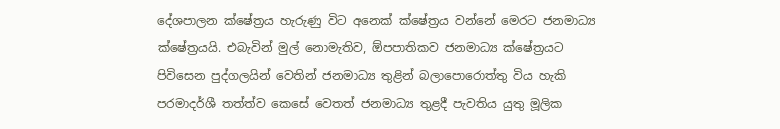දේශපාලන ක්ෂේත්‍රය හැරුණු විට අනෙක් ක්ෂේත්‍රය වන්නේ මෙරට ජනමාධ්‍ය ක්ෂේත්‍රයයි. එබැවින් මුල් නොමැතිව, ඕපපාතිකව ජනමාධ්‍ය ක්ෂේත්‍රයට පිවිසෙන පුද්ගලයින් වෙතින් ජනමාධ්‍ය තුළින් බලාපොරොත්තු විය හැකි පරමාදර්ශී තත්ත්ව කෙසේ වෙතත් ජනමාධ්‍ය තුළදී පැවතිය යුතු මූලික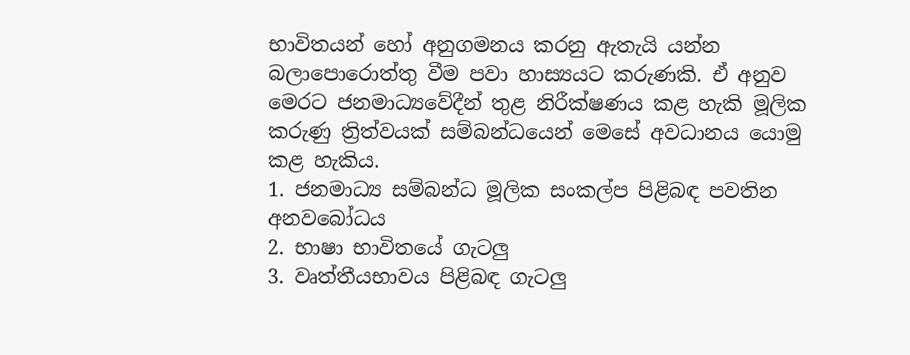භාවිතයන් හෝ අනුගමනය කරනු ඇතැයි යන්න බලාපොරොත්තු වීම පවා හාස්‍යයට කරුණකි. ඒ අනුව මෙරට ජනමාධ්‍යවේදීන් තුළ නිරීක්ෂණය කළ හැකි මූලික කරුණු ත්‍රිත්වයක් සම්බන්ධයෙන් මෙසේ අවධානය යොමු කළ හැකිය.
1. ජනමාධ්‍ය සම්බන්ධ මූලික සංකල්ප පිළිබඳ පවතින අනවබෝධය
2. භාෂා භාවිතයේ ගැටලු
3. වෘත්තීයභාවය පිළිබඳ ගැටලු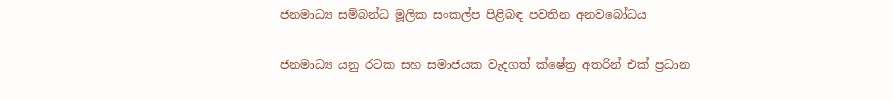ජනමාධ්‍ය සම්බන්ධ මූලික සංකල්ප පිළිබඳ පවතින අනවබෝධය

ජනමාධ්‍ය යනු රටක සහ සමාජයක වැදගත් ක්ෂේත්‍ර අතරින් එක් ප්‍රධාන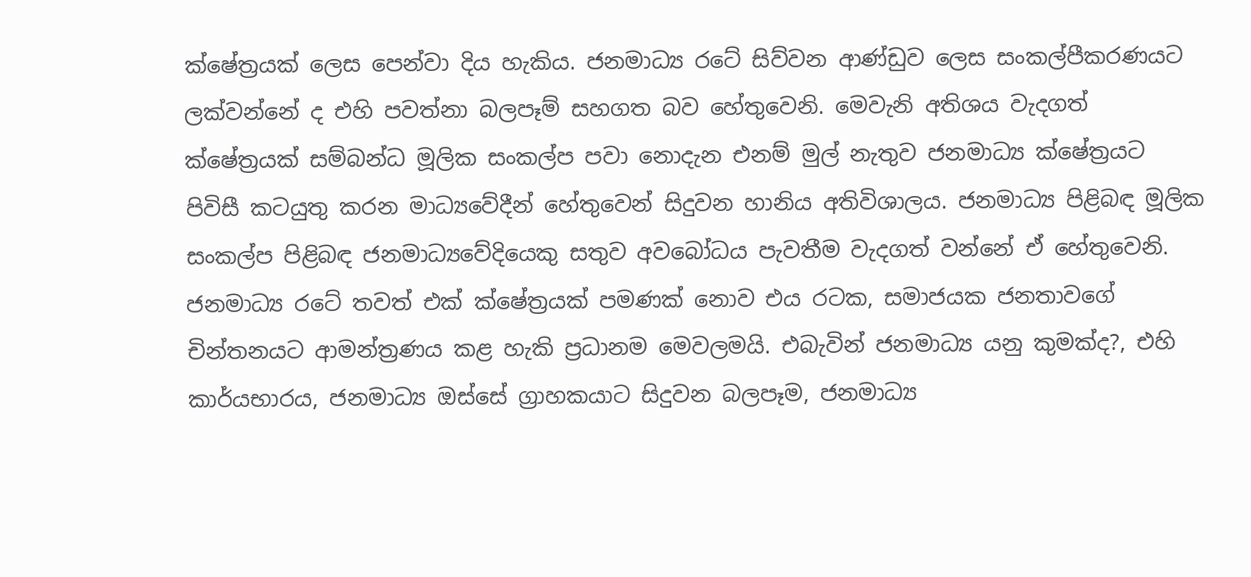ක්ෂේත්‍රයක් ලෙස පෙන්වා දිය හැකිය. ජනමාධ්‍ය රටේ සිව්වන ආණ්ඩුව ලෙස සංකල්පීකරණයට ලක්වන්නේ ද එහි පවත්නා බලපෑම් සහගත බව හේතුවෙනි. මෙවැනි අතිශය වැදගත් ක්ෂේත්‍රයක් සම්බන්ධ මූලික සංකල්ප පවා නොදැන එනම් මුල් නැතුව ජනමාධ්‍ය ක්ෂේත්‍රයට පිවිසී කටයුතු කරන මාධ්‍යවේදීන් හේතුවෙන් සිදුවන හානිය අතිවිශාලය. ජනමාධ්‍ය පිළිබඳ මූලික සංකල්ප පිළිබඳ ජනමාධ්‍යවේදියෙකු සතුව අවබෝධය පැවතීම වැදගත් වන්නේ ඒ හේතුවෙනි.
ජනමාධ්‍ය රටේ තවත් එක් ක්ෂේත්‍රයක් පමණක් නොව එය රටක, සමාජයක ජනතාවගේ චින්තනයට ආමන්ත්‍රණය කළ හැකි ප්‍රධානම මෙවලමයි. එබැවින් ජනමාධ්‍ය යනු කුමක්ද?, එහි කාර්යභාරය, ජනමාධ්‍ය ඔස්සේ ග්‍රාහකයාට සිදුවන බලපෑම, ජනමාධ්‍ය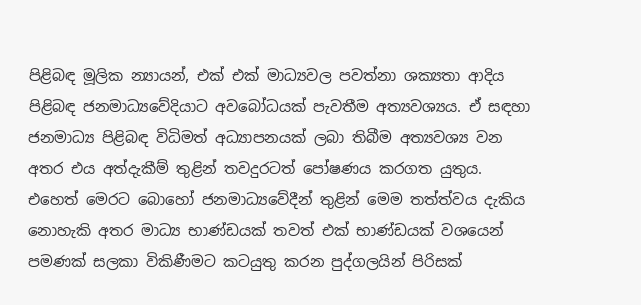පිළිබඳ මූලික න්‍යායන්, එක් එක් මාධ්‍යවල පවත්නා ශක්‍යතා ආදිය පිළිබඳ ජනමාධ්‍යවේදියාට අවබෝධයක් පැවතීම අත්‍යවශ්‍යය. ඒ සඳහා ජනමාධ්‍ය පිළිබඳ විධිමත් අධ්‍යාපනයක් ලබා තිබීම අත්‍යවශ්‍ය වන අතර එය අත්දැකීම් තුළින් තවදුරටත් පෝෂණය කරගත යුතුය. එහෙත් මෙරට බොහෝ ජනමාධ්‍යවේදීන් තුළින් මෙම තත්ත්වය දැකිය නොහැකි අතර මාධ්‍ය භාණ්ඩයක් තවත් එක් භාණ්ඩයක් වශයෙන් පමණක් සලකා විකිණීමට කටයුතු කරන පුද්ගලයින් පිරිසක්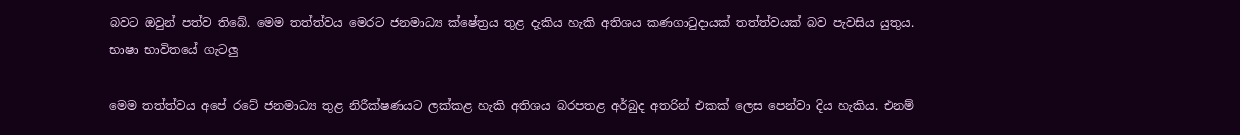බවට ඔවුන් පත්ව තිබේ. මෙම තත්ත්වය මෙරට ජනමාධ්‍ය ක්ෂේත්‍රය තුළ දැකිය හැකි අතිශය කණගාටුදායක් තත්ත්වයක් බව පැවසිය යුතුය.
භාෂා භාවිතයේ ගැටලු

මෙම තත්ත්වය අපේ රටේ ජනමාධ්‍ය තුළ නිරීක්ෂණයට ලක්කළ හැකි අතිශය බරපතළ අර්බුද අතරින් එකක් ලෙස පෙන්වා දිය හැකිය. එනම්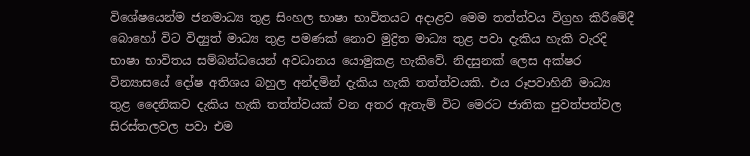විශේෂයෙන්ම ජනමාධ්‍ය තුළ සිංහල භාෂා භාවිතයට අදාළව මෙම තත්ත්වය විග්‍රහ කිරීමේදී බොහෝ විට විද්‍යුත් මාධ්‍ය තුළ පමණක් නොව මුද්‍රිත මාධ්‍ය තුළ පවා දැකිය හැකි වැරදි භාෂා භාවිතය සම්බන්ධයෙන් අවධානය යොමුකළ හැකිවේ. නිදසුනක් ලෙස අක්ෂර වින්‍යාසයේ දෝෂ අතිශය බහුල අන්දමින් දැකිය හැකි තත්ත්වයකි. එය රූපවාහිනී මාධ්‍ය තුළ දෛනිකව දැකිය හැකි තත්ත්වයක් වන අතර ඇතැම් විට මෙරට ජාතික පුවත්පත්වල සිරස්තලවල පවා එම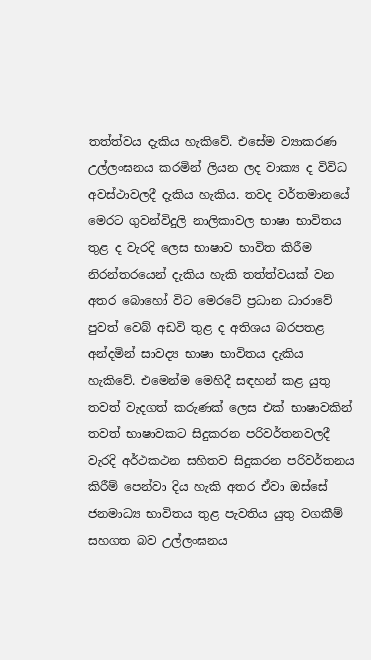තත්ත්වය දැකිය හැකිවේ. එසේම ව්‍යාකරණ උල්ලංඝනය කරමින් ලියන ලද වාක්‍ය ද විවිධ අවස්ථාවලදී දැකිය හැකිය. තවද වර්තමානයේ මෙරට ගුවන්විදුලි නාලිකාවල භාෂා භාවිතය තුළ ද වැරදි ලෙස භාෂාව භාවිත කිරීම නිරන්තරයෙන් දැකිය හැකි තත්ත්වයක් වන අතර බොහෝ විට මෙරටේ ප්‍රධාන ධාරාවේ පුවත් වෙබ් අඩවි තුළ ද අතිශය බරපතළ අන්දමින් සාවද්‍ය භාෂා භාවිතය දැකිය හැකිවේ. එමෙන්ම මෙහිදී සඳහන් කළ යුතු තවත් වැදගත් කරුණක් ලෙස එක් භාෂාවකින් තවත් භාෂාවකට සිදුකරන පරිවර්තනවලදී වැරදි අර්ථකථන සහිතව සිදුකරන පරිවර්තනය කිරීම් පෙන්වා දිය හැකි අතර ඒවා ඔස්සේ ජනමාධ්‍ය භාවිතය තුළ පැවතිය යුතු වගකීම් සහගත බව උල්ලංඝනය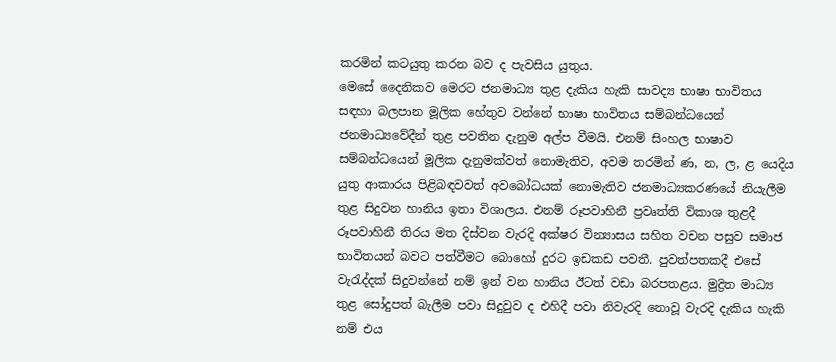කරමින් කටයුතු කරන බව ද පැවසිය යුතුය.
මෙසේ දෛනිකව මෙරට ජනමාධ්‍ය තුළ දැකිය හැකි සාවද්‍ය භාෂා භාවිතය සඳහා බලපාන මූලික හේතුව වන්නේ භාෂා භාවිතය සම්බන්ධයෙන් ජනමාධ්‍යවේදීන් තුළ පවතින දැනුම අල්ප වීමයි. එනම් සිංහල භාෂාව සම්බන්ධයෙන් මූලික දැනුමක්වත් නොමැතිව, අවම තරමින් ණ, න, ල, ළ යෙදිය යුතු ආකාරය පිළිබඳවවත් අවබෝධයක් නොමැතිව ජනමාධ්‍යකරණයේ නියැලීම තුළ සිදුවන හානිය ඉතා විශාලය. එනම් රූපවාහිනී ප්‍රවෘත්ති විකාශ තුළදී රූපවාහිනී තිරය මත දිස්වන වැරදි අක්ෂර වින්‍යාසය සහිත වචන පසුව සමාජ භාවිතයන් බවට පත්වීමට බොහෝ දුරට ඉඩකඩ පවතී. පුවත්පතකදී එසේ වැරැද්දක් සිදුවන්නේ නම් ඉන් වන හානිය ඊටත් වඩා බරපතළය. මුද්‍රිත මාධ්‍ය තුළ සෝදුපත් බැලීම පවා සිදුවුව ද එහිදී පවා නිවැරදි නොවූ වැරදි දැකිය හැකි නම් එය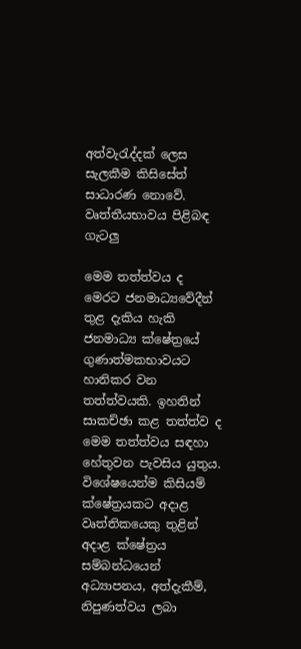අත්වැරැද්දක් ලෙස සැලකීම කිසිසේත් සාධාරණ නොවේ.
වෘත්තීයභාවය පිළිබඳ ගැටලු

මෙම තත්ත්වය ද මෙරට ජනමාධ්‍යවේදීන් තුළ දැකිය හැකි ජනමාධ්‍ය ක්ෂේත්‍රයේ ගුණාත්මකභාවයට හානිකර වන තත්ත්වයකි. ඉහතින් සාකච්ඡා කළ තත්ත්ව ද මෙම තත්ත්වය සඳහා හේතුවන පැවසිය යුතුය. විශේෂයෙන්ම කිසියම් ක්ෂේත්‍රයකට අදාළ වෘත්තිකයෙකු තුළින් අදාළ ක්ෂේත්‍රය සම්බන්ධයෙන් අධ්‍යාපනය, අත්දැකීම්, නිපුණත්වය ලබා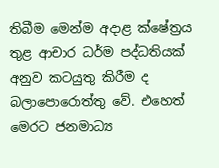තිබීම මෙන්ම අදාළ ක්ෂේත්‍රය තුළ ආචාර ධර්ම පද්ධතියක් අනුව කටයුතු කිරීම ද බලාපොරොත්තු වේ. එහෙත් මෙරට ජනමාධ්‍ය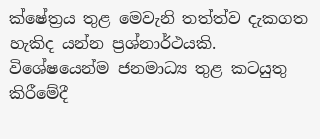ක්ෂේත්‍රය තුළ මෙවැනි තත්ත්ව දැකගත හැකිද යන්න ප්‍රශ්නාර්ථයකි. විශේෂයෙන්ම ජනමාධ්‍ය තුළ කටයුතු කිරීමේදී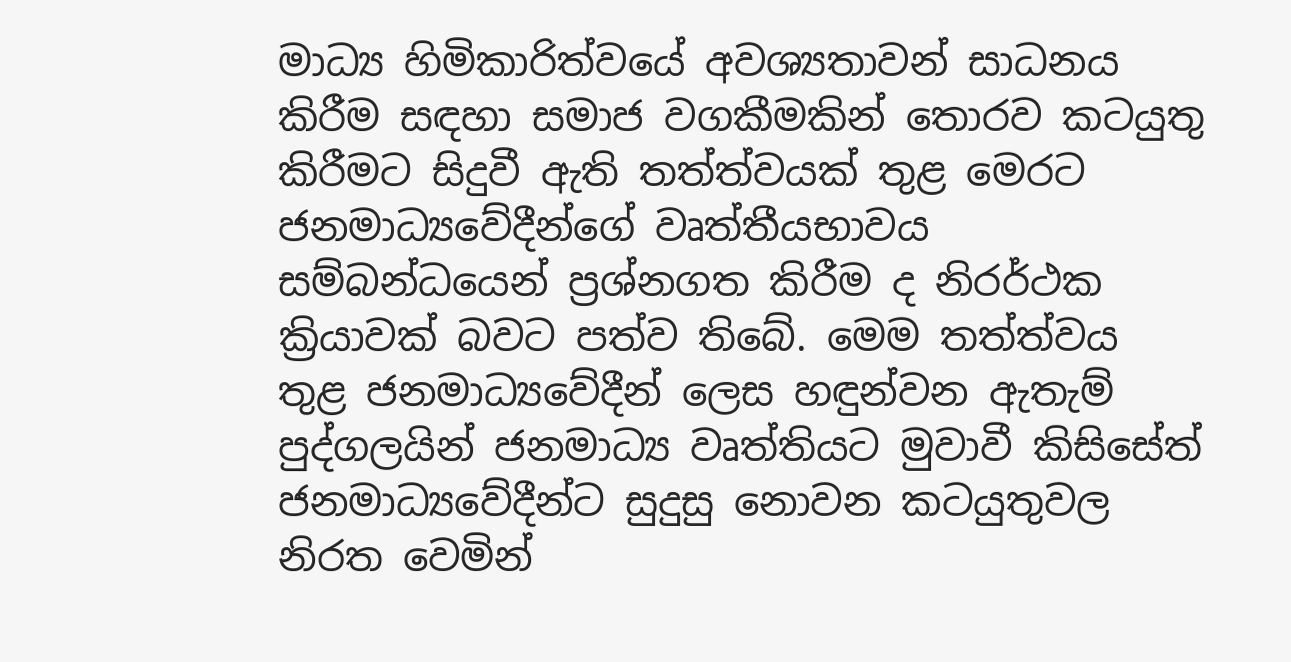මාධ්‍ය හිමිකාරිත්වයේ අවශ්‍යතාවන් සාධනය කිරීම සඳහා සමාජ වගකීමකින් තොරව කටයුතු කිරීමට සිදුවී ඇති තත්ත්වයක් තුළ මෙරට ජනමාධ්‍යවේදීන්ගේ වෘත්තීයභාවය සම්බන්ධයෙන් ප්‍රශ්නගත කිරීම ද නිරර්ථක ක්‍රියාවක් බවට පත්ව තිබේ. මෙම තත්ත්වය තුළ ජනමාධ්‍යවේදීන් ලෙස හඳුන්වන ඇතැම් පුද්ගලයින් ජනමාධ්‍ය වෘත්තියට මුවාවී කිසිසේත් ජනමාධ්‍යවේදීන්ට සුදුසු නොවන කටයුතුවල නිරත වෙමින්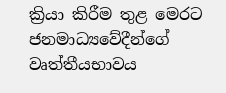ක්‍රියා කිරීම තුළ මෙරට ජනමාධ්‍යවේදීන්ගේ වෘත්තීයභාවය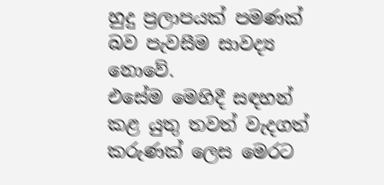හුදු ප්‍රලාපයක් පමණක් බව පැවසීම සාවද්‍ය නොවේ.
එසේම මෙහිදී සඳහන් කළ යුතු තවත් වැදගත් කරුණක් ලෙස මෙරට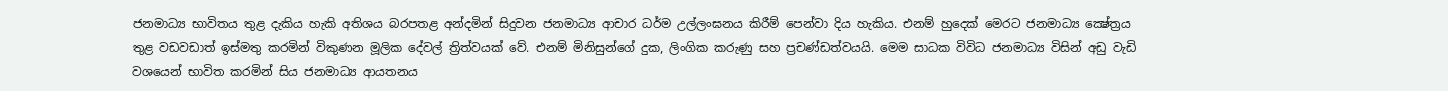ජනමාධ්‍ය භාවිතය තුළ දැකිය හැකි අතිශය බරපතළ අන්දමින් සිදුවන ජනමාධ්‍ය ආචාර ධර්ම උල්ලංඝනය කිරීම් පෙන්වා දිය හැකිය. එනම් හුදෙක් මෙරට ජනමාධ්‍ය ක්‍ෂේත්‍රය තුළ වඩවඩාත් ඉස්මතු කරමින් විකුණන මූලික දේවල් ත්‍රිත්වයක් වේ. එනම් මිනිසුන්ගේ දුක, ලිංගික කරුණු සහ ප්‍රචණ්ඩත්වයයි. මෙම සාධක විවිධ ජනමාධ්‍ය විසින් අඩු වැඩි වශයෙන් භාවිත කරමින් සිය ජනමාධ්‍ය ආයතනය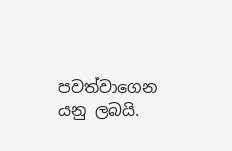පවත්වාගෙන යනු ලබයි.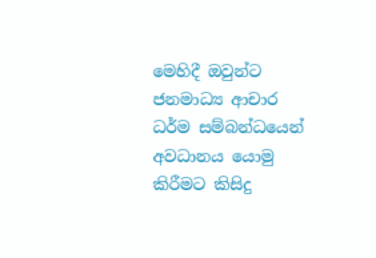මෙහිදී ඔවුන්ට ජනමාධ්‍ය ආචාර ධර්ම සම්බන්ධයෙන් අවධානය යොමු කිරීමට කිසිදු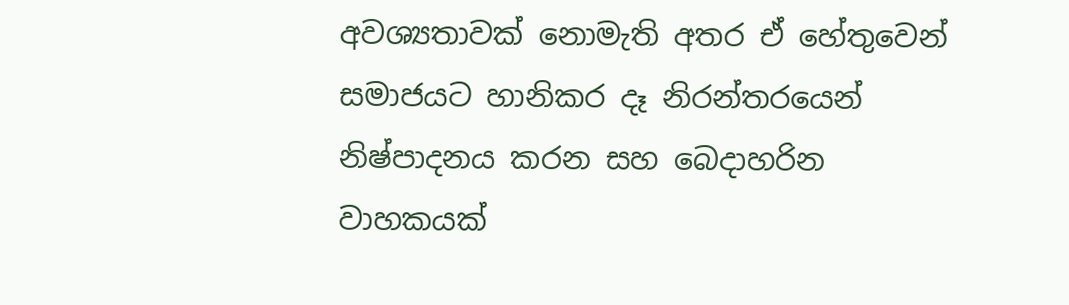අවශ්‍යතාවක් නොමැති අතර ඒ හේතුවෙන් සමාජයට හානිකර දෑ නිරන්තරයෙන් නිෂ්පාදනය කරන සහ බෙදාහරින වාහකයක්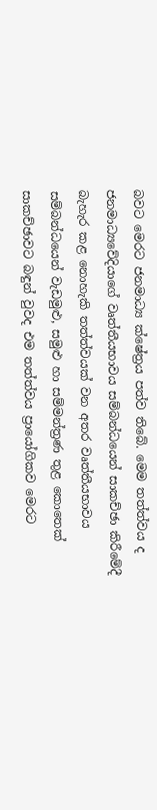බවට මෙරට ජනමාධ්‍ය ක්ෂේත්‍රය පත්ව තිබේ. මෙම තත්ත්වය ද ජනමාධ්‍යවේදියාගේ වෘත්තීයභාවය සම්බන්ධයෙන් සාකච්ඡා කිරීමේදී බැහැර කළ නොහැකි තත්ත්වයක් වන අතර වෘත්තීයභාවය සම්බන්ධයෙන් වැඩමුළු, සමුළු හා සම්මන්ත්‍රණ තුළ කොතෙක් සාකච්ඡාවට බඳුන් වුවද එම තත්ත්වය ප්‍රායෝගිකව මෙරට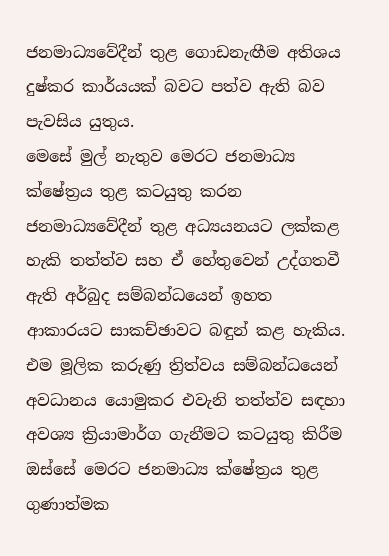ජනමාධ්‍යවේදීන් තුළ ගොඩනැඟීම අතිශය දුෂ්කර කාර්යයක් බවට පත්ව ඇති බව පැවසිය යුතුය.
මෙසේ මුල් නැතුව මෙරට ජනමාධ්‍ය ක්ෂේත්‍රය තුළ කටයුතු කරන ජනමාධ්‍යවේදීන් තුළ අධ්‍යයනයට ලක්කළ හැකි තත්ත්ව සහ ඒ හේතුවෙන් උද්ගතවී ඇති අර්බුද සම්බන්ධයෙන් ඉහත ආකාරයට සාකච්ඡාවට බඳුන් කළ හැකිය. එම මූලික කරුණු ත්‍රිත්වය සම්බන්ධයෙන් අවධානය යොමුකර එවැනි තත්ත්ව සඳහා අවශ්‍ය ක්‍රියාමාර්ග ගැනීමට කටයුතු කිරීම ඔස්සේ මෙරට ජනමාධ්‍ය ක්ෂේත්‍රය තුළ ගුණාත්මක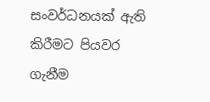සංවර්ධනයක් ඇති කිරීමට පියවර ගැනීම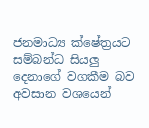ජනමාධ්‍ය ක්ෂේත්‍රයට සම්බන්ධ සියලු දෙනාගේ වගකීම බව අවසාන වශයෙන්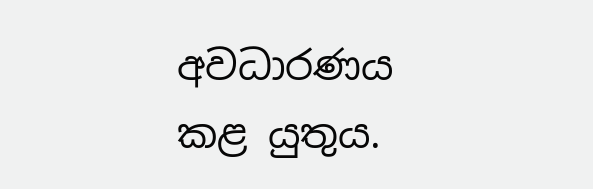අවධාරණය කළ යුතුය.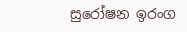සුරෝෂන ඉරංග